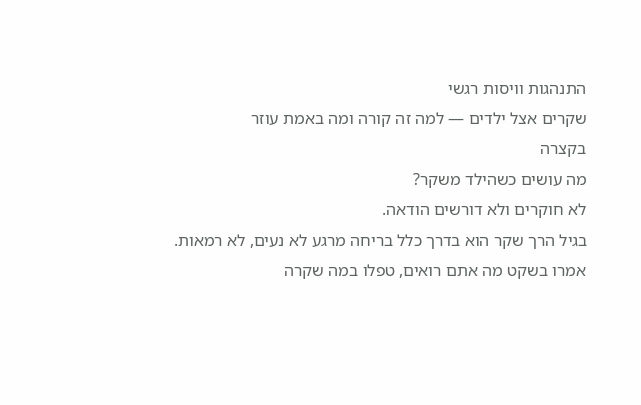התנהגות וויסות רגשי
שקרים אצל ילדים — למה זה קורה ומה באמת עוזר
בקצרה
מה עושים כשהילד משקר?
לא חוקרים ולא דורשים הודאה.
בגיל הרך שקר הוא בדרך כלל בריחה מרגע לא נעים, לא רמאות. אמרו בשקט מה אתם רואים, טפלו במה שקרה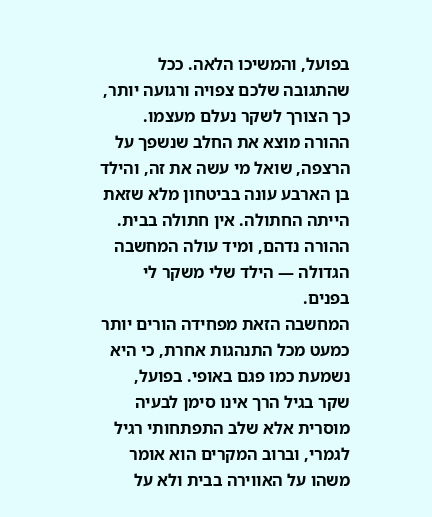בפועל, והמשיכו הלאה. ככל שהתגובה שלכם צפויה ורגועה יותר, כך הצורך לשקר נעלם מעצמו.
ההורה מוצא את החלב שנשפך על הרצפה, שואל מי עשה את זה, והילד בן הארבע עונה בביטחון מלא שזאת הייתה החתולה. אין חתולה בבית. ההורה נדהם, ומיד עולה המחשבה הגדולה — הילד שלי משקר לי בפנים.
המחשבה הזאת מפחידה הורים יותר כמעט מכל התנהגות אחרת, כי היא נשמעת כמו פגם באופי. בפועל, שקר בגיל הרך אינו סימן לבעיה מוסרית אלא שלב התפתחותי רגיל לגמרי, וברוב המקרים הוא אומר משהו על האווירה בבית ולא על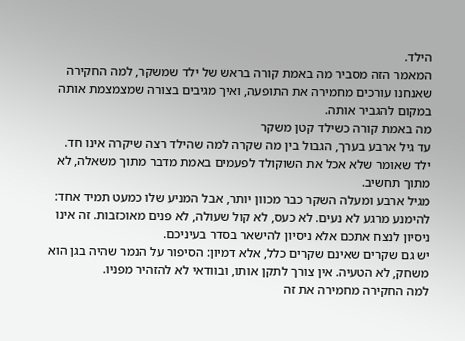הילד.
המאמר הזה מסביר מה באמת קורה בראש של ילד שמשקר, למה החקירה שאנחנו עורכים מחמירה את התופעה, ואיך מגיבים בצורה שמצמצמת אותה במקום להגביר אותה.
מה באמת קורה כשילד קטן משקר
עד גיל ארבע בערך, הגבול בין מה שקרה למה שהילד רצה שיקרה אינו חד. ילד שאומר שלא אכל את השוקולד לפעמים באמת מדבר מתוך משאלה, לא מתוך תחשיב.
מגיל ארבע ומעלה השקר כבר מכוון יותר, אבל המניע שלו כמעט תמיד אחד: להימנע מרגע לא נעים. לא כעס, לא קול שעולה, לא פנים מאוכזבות. זה אינו ניסיון לנצח אתכם אלא ניסיון להישאר בסדר בעיניכם.
יש גם שקרים שאינם שקרים כלל, אלא דמיון: הסיפור על הנמר שהיה בגן הוא משחק, לא הטעיה. אין צורך לתקן אותו, ובוודאי לא להזהיר מפניו.
למה החקירה מחמירה את זה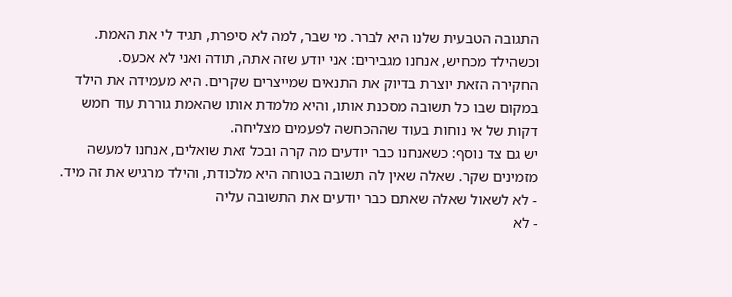התגובה הטבעית שלנו היא לברר. מי שבר, למה לא סיפרת, תגיד לי את האמת. וכשהילד מכחיש, אנחנו מגבירים: אני יודע שזה אתה, תודה ואני לא אכעס.
החקירה הזאת יוצרת בדיוק את התנאים שמייצרים שקרים. היא מעמידה את הילד במקום שבו כל תשובה מסכנת אותו, והיא מלמדת אותו שהאמת גוררת עוד חמש דקות של אי נוחות בעוד שההכחשה לפעמים מצליחה.
יש גם צד נוסף: כשאנחנו כבר יודעים מה קרה ובכל זאת שואלים, אנחנו למעשה מזמינים שקר. שאלה שאין לה תשובה בטוחה היא מלכודת, והילד מרגיש את זה מיד.
- לא לשאול שאלה שאתם כבר יודעים את התשובה עליה
- לא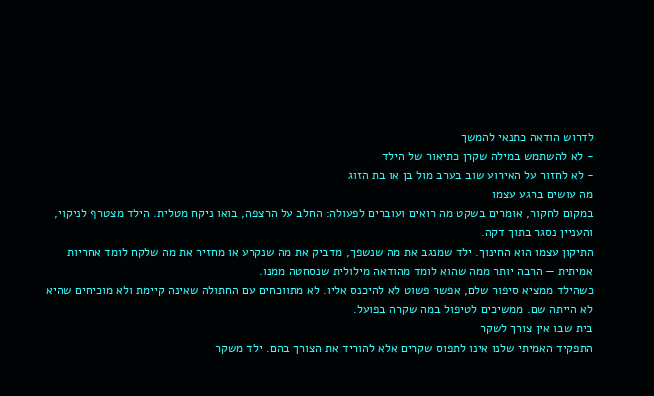לדרוש הודאה כתנאי להמשך
- לא להשתמש במילה שקרן כתיאור של הילד
- לא לחזור על האירוע שוב בערב מול בן או בת הזוג
מה עושים ברגע עצמו
במקום לחקור, אומרים בשקט מה רואים ועוברים לפעולה: החלב על הרצפה, בואו ניקח מטלית. הילד מצטרף לניקוי, והעניין נסגר בתוך דקה.
התיקון עצמו הוא החינוך. ילד שמנגב את מה שנשפך, מדביק את מה שנקרע או מחזיר את מה שלקח לומד אחריות אמיתית — הרבה יותר ממה שהוא לומד מהודאה מילולית שנסחטה ממנו.
כשהילד ממציא סיפור שלם, אפשר פשוט לא להיכנס אליו. לא מתווכחים עם החתולה שאינה קיימת ולא מוכיחים שהיא לא הייתה שם. ממשיכים לטיפול במה שקרה בפועל.
בית שבו אין צורך לשקר
התפקיד האמיתי שלנו אינו לתפוס שקרים אלא להוריד את הצורך בהם. ילד משקר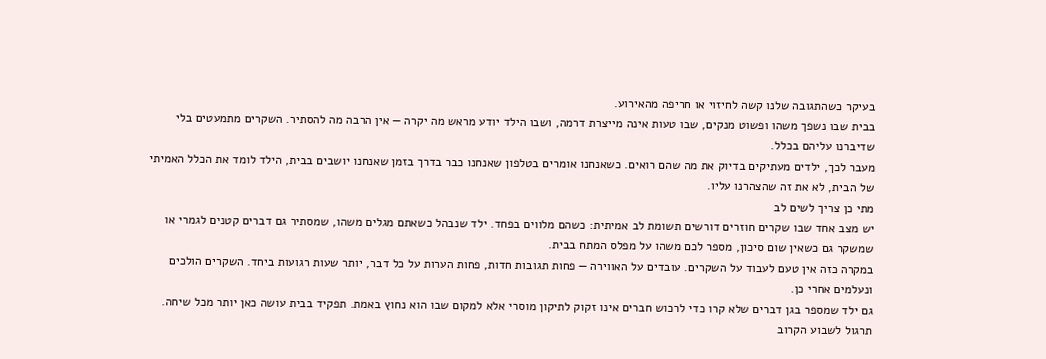בעיקר כשהתגובה שלנו קשה לחיזוי או חריפה מהאירוע.
בבית שבו נשפך משהו ופשוט מנקים, שבו טעות אינה מייצרת דרמה, ושבו הילד יודע מראש מה יקרה — אין הרבה מה להסתיר. השקרים מתמעטים בלי שדיברנו עליהם בכלל.
מעבר לכך, ילדים מעתיקים בדיוק את מה שהם רואים. כשאנחנו אומרים בטלפון שאנחנו כבר בדרך בזמן שאנחנו יושבים בבית, הילד לומד את הכלל האמיתי של הבית, לא את זה שהצהרנו עליו.
מתי כן צריך לשים לב
יש מצב אחד שבו שקרים חוזרים דורשים תשומת לב אמיתית: כשהם מלווים בפחד. ילד שנבהל כשאתם מגלים משהו, שמסתיר גם דברים קטנים לגמרי או שמשקר גם כשאין שום סיכון, מספר לכם משהו על מפלס המתח בבית.
במקרה כזה אין טעם לעבוד על השקרים. עובדים על האווירה — פחות תגובות חדות, פחות הערות על כל דבר, יותר שעות רגועות ביחד. השקרים הולכים ונעלמים אחרי כן.
גם ילד שמספר בגן דברים שלא קרו כדי לרכוש חברים אינו זקוק לתיקון מוסרי אלא למקום שבו הוא נחוץ באמת. תפקיד בבית עושה כאן יותר מכל שיחה.
תרגול לשבוע הקרוב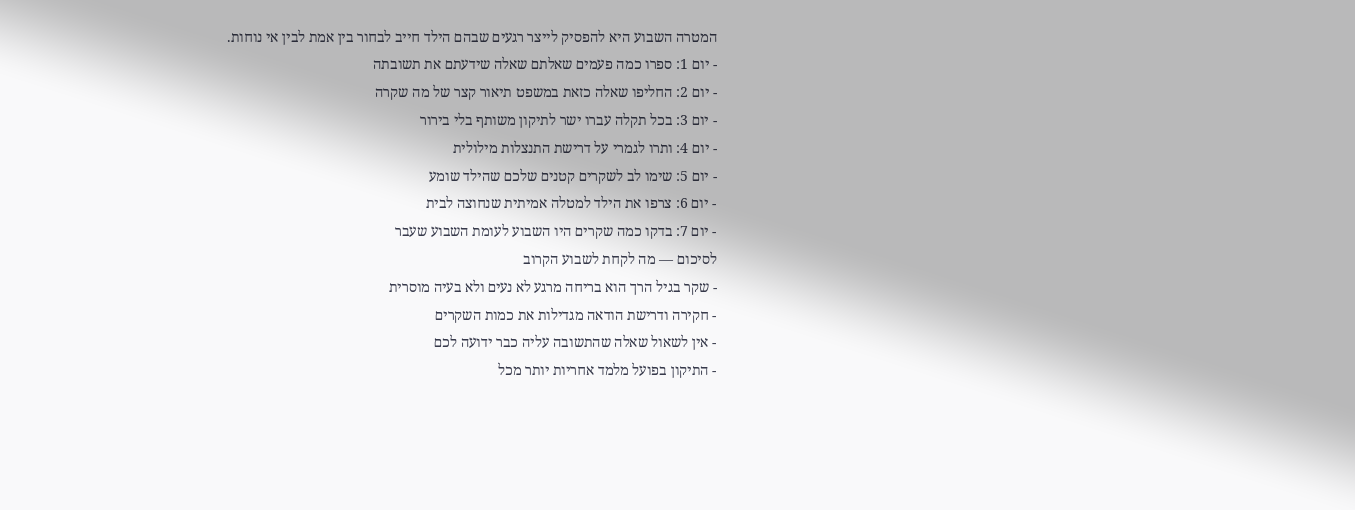המטרה השבוע היא להפסיק לייצר רגעים שבהם הילד חייב לבחור בין אמת לבין אי נוחות.
- יום 1: ספרו כמה פעמים שאלתם שאלה שידעתם את תשובתה
- יום 2: החליפו שאלה כזאת במשפט תיאור קצר של מה שקרה
- יום 3: בכל תקלה עברו ישר לתיקון משותף בלי בירור
- יום 4: ותרו לגמרי על דרישת התנצלות מילולית
- יום 5: שימו לב לשקרים קטנים שלכם שהילד שומע
- יום 6: צרפו את הילד למטלה אמיתית שנחוצה לבית
- יום 7: בדקו כמה שקרים היו השבוע לעומת השבוע שעבר
לסיכום — מה לקחת לשבוע הקרוב
- שקר בגיל הרך הוא בריחה מרגע לא נעים ולא בעיה מוסרית
- חקירה ודרישת הודאה מגדילות את כמות השקרים
- אין לשאול שאלה שהתשובה עליה כבר ידועה לכם
- התיקון בפועל מלמד אחריות יותר מכל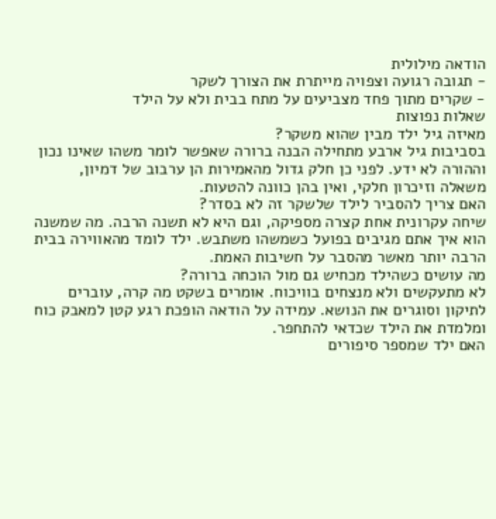הודאה מילולית
- תגובה רגועה וצפויה מייתרת את הצורך לשקר
- שקרים מתוך פחד מצביעים על מתח בבית ולא על הילד
שאלות נפוצות
מאיזה גיל ילד מבין שהוא משקר?
בסביבות גיל ארבע מתחילה הבנה ברורה שאפשר לומר משהו שאינו נכון וההורה לא ידע. לפני כן חלק גדול מהאמירות הן ערבוב של דמיון, משאלה וזיכרון חלקי, ואין בהן כוונה להטעות.
האם צריך להסביר לילד שלשקר זה לא בסדר?
שיחה עקרונית אחת קצרה מספיקה, וגם היא לא תשנה הרבה. מה שמשנה הוא איך אתם מגיבים בפועל כשמשהו משתבש. ילד לומד מהאווירה בבית הרבה יותר מאשר מהסבר על חשיבות האמת.
מה עושים כשהילד מכחיש גם מול הוכחה ברורה?
לא מתעקשים ולא מנצחים בוויכוח. אומרים בשקט מה קרה, עוברים לתיקון וסוגרים את הנושא. עמידה על הודאה הופכת רגע קטן למאבק כוח ומלמדת את הילד שכדאי להתחפר.
האם ילד שמספר סיפורים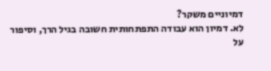דמיוניים משקר?
לא. דמיון הוא עבודה התפתחותית חשובה בגיל הרך, וסיפור על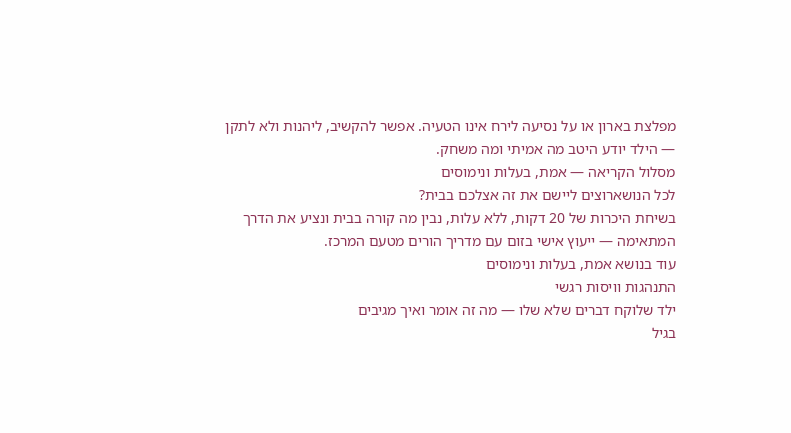מפלצת בארון או על נסיעה לירח אינו הטעיה. אפשר להקשיב, ליהנות ולא לתקן — הילד יודע היטב מה אמיתי ומה משחק.
מסלול הקריאה — אמת, בעלות ונימוסים
לכל הנושארוצים ליישם את זה אצלכם בבית?
בשיחת היכרות של 20 דקות, ללא עלות, נבין מה קורה בבית ונציע את הדרך המתאימה — ייעוץ אישי בזום עם מדריך הורים מטעם המרכז.
עוד בנושא אמת, בעלות ונימוסים
התנהגות וויסות רגשי
ילד שלוקח דברים שלא שלו — מה זה אומר ואיך מגיבים
בגיל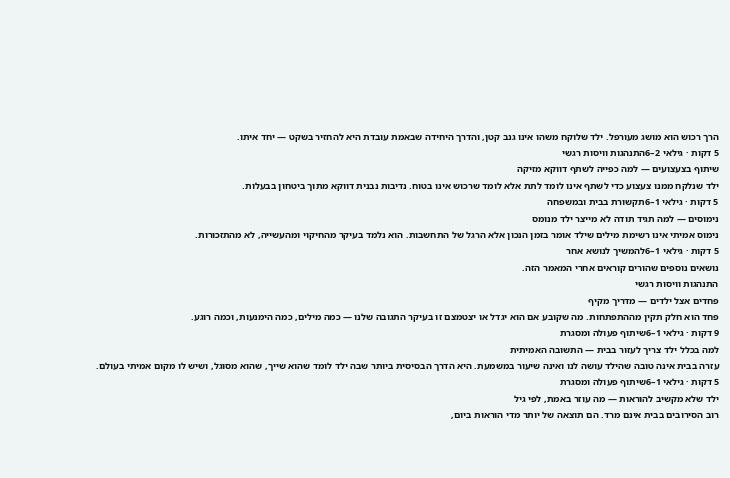הרך רכוש הוא מושג מעורפל. ילד שלוקח משהו אינו גנב קטן, והדרך היחידה שבאמת עובדת היא להחזיר בשקט — יחד איתו.
5 דקות · גילאי 2–6התנהגות וויסות רגשי
שיתוף בצעצועים — למה כפייה לשתף דווקא מזיקה
ילד שנלקח ממנו צעצוע כדי לשתף אינו לומד לתת אלא לומד שרכוש אינו בטוח. נדיבות נבנית דווקא מתוך ביטחון בבעלות.
5 דקות · גילאי 1–6תקשורת בבית ובמשפחה
נימוסים — למה תגיד תודה לא מייצר ילד מנומס
נימוס אמיתי אינו רשימת מילים שילד אומר בזמן הנכון אלא הרגל של התחשבות. הוא נלמד בעיקר מהחיקוי ומהעשייה, לא מהתזכורות.
5 דקות · גילאי 1–6להמשיך לנושא אחר
נושאים נוספים שהורים קוראים אחרי המאמר הזה.
התנהגות וויסות רגשי
פחדים אצל ילדים — מדריך מקיף
פחד הוא חלק תקין מההתפתחות. מה שקובע אם הוא יגדל או יצטמצם זו בעיקר התגובה שלנו — כמה מילים, כמה הימנעות, וכמה רוגע.
9 דקות · גילאי 1–6שיתוף פעולה ומסגרת
למה בכלל ילד צריך לעזור בבית — התשובה האמיתית
עזרה בבית אינה טובה שהילד עושה לנו ואינה שיעור במשמעת. היא הדרך הבסיסית ביותר שבה ילד לומד שהוא שייך, שהוא מסוגל, ושיש לו מקום אמיתי בעולם.
5 דקות · גילאי 1–6שיתוף פעולה ומסגרת
ילד שלא מקשיב להוראות — מה עוזר באמת, לפי גיל
רוב הסירובים בבית אינם מרד. הם תוצאה של יותר מדי הוראות ביום,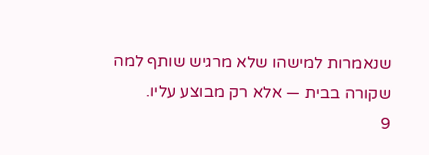שנאמרות למישהו שלא מרגיש שותף למה שקורה בבית — אלא רק מבוצע עליו.
9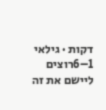דקות · גילאי 1–6רוצים ליישם את זה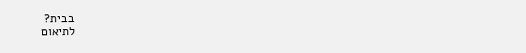בבית?
לתיאום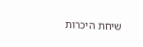שיחת היכרות